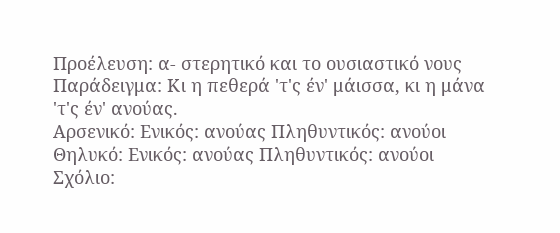Προέλευση: α- στερητικό και το ουσιαστικό νους
Παράδειγμα: Κι η πεθερά 'τ'ς έν' μάισσα, κι η μάνα 'τ'ς έν' ανούας.
Αρσενικό: Ενικός: ανούας Πληθυντικός: ανούοι
Θηλυκό: Ενικός: ανούας Πληθυντικός: ανούοι
Σχόλιο: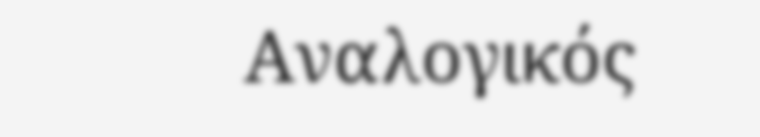Αναλογικός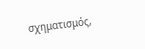σχηματισμός,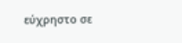εύχρηστο σε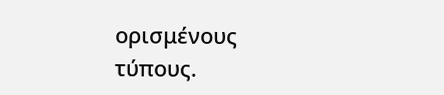ορισμένους τύπους.